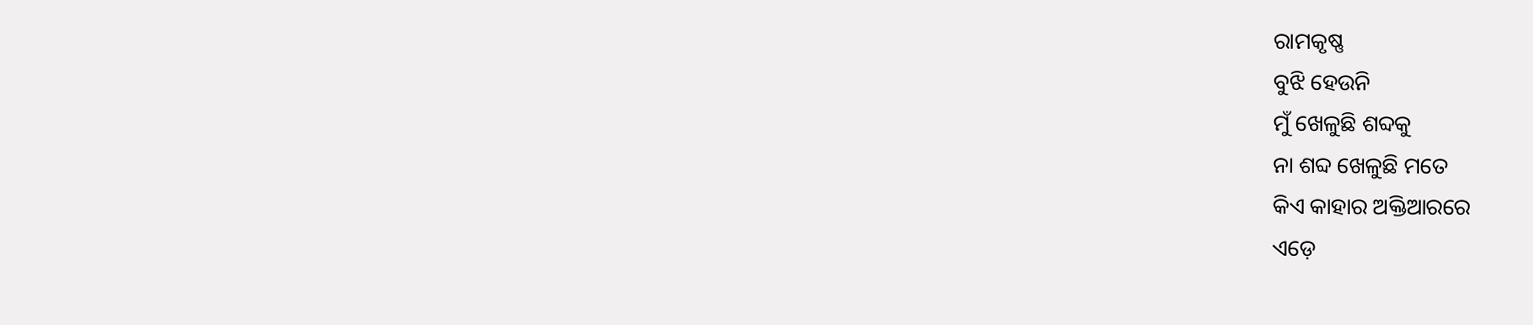ରାମକୃଷ୍ଣ
ବୁଝି ହେଉନି
ମୁଁ ଖେଳୁଛି ଶବ୍ଦକୁ
ନା ଶବ୍ଦ ଖେଳୁଛି ମତେ
କିଏ କାହାର ଅକ୍ତିଆରରେ
ଏଡ଼େ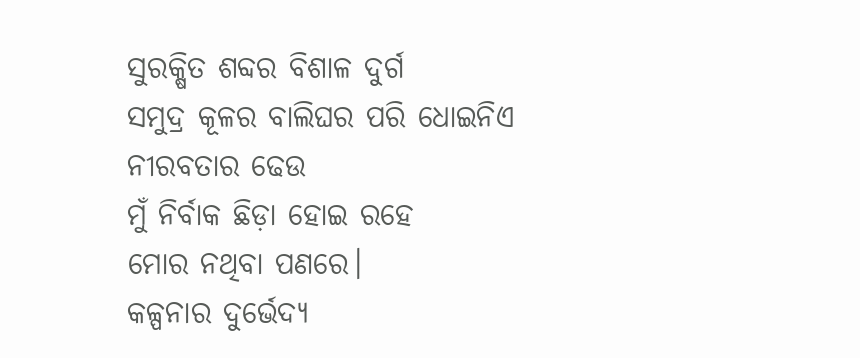ସୁରକ୍ଷିତ ଶବ୍ଦର ବିଶାଳ ଦୁର୍ଗ
ସମୁଦ୍ର କୂଳର ବାଲିଘର ପରି ଧୋଇନିଏ
ନୀରବତାର ଢେଉ
ମୁଁ ନିର୍ବାକ ଛିଡ଼ା ହୋଇ ରହେ
ମୋର ନଥିବା ପଣରେ।
କଳ୍ପନାର ଦୁର୍ଭେଦ୍ୟ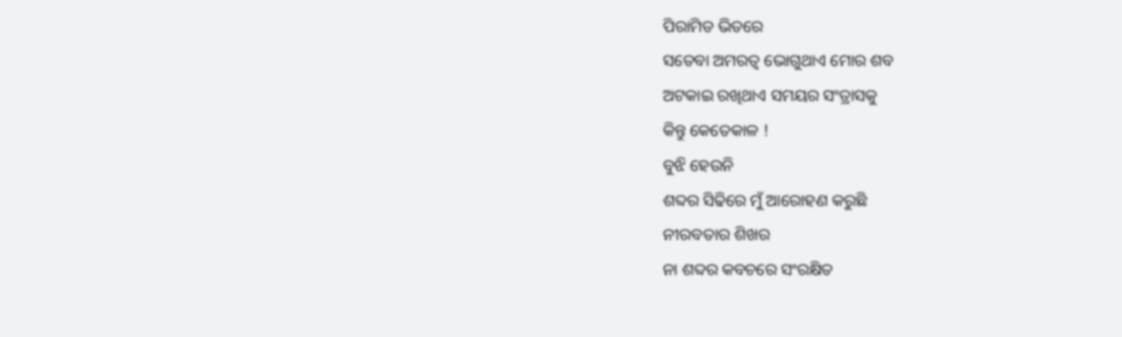ପିରାମିଡ ଭିତରେ
ସତେବା ଅମରତ୍ବ ଭୋଗୁଥାଏ ମୋର ଶବ
ଅଟକାଇ ରଖିଥାଏ ସମୟର ସଂତ୍ରାସକୁ
କିନ୍ତୁ କେତେକାଳ !
ବୁଝି ହେଉନି
ଶବ୍ଦର ସିଢିରେ ମୁଁ ଆରୋହଣ କରୁଛି
ନୀରବତାର ଶିଖର
ନା ଶବ୍ଦର କବଚରେ ସଂରକ୍ଷିତ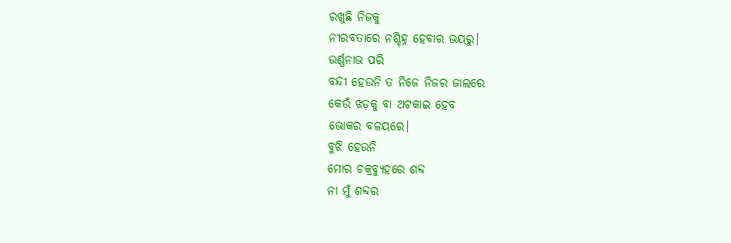ରଖୁଛି ନିଜକୁ
ନୀରବତାରେ ନଶ୍ଚିହ୍ନ ହେବାର ଭୟରୁ।
ଉର୍ଣ୍ଣନାଭ ପରି
ବନ୍ଦୀ ହେଉନି ତ ନିଜେ ନିଜର ଜାଲରେ
କେଉଁ ଝଡ଼କୁ ବା ଅଟକାଇ ହେବ
ଭୋକର ବଳୟରେ।
ବୁଝି ହେଉନି
ମୋର ଚକ୍ରବ୍ୟୁହରେ ଶବ୍ଦ
ନା ମୁଁ ଶବ୍ଦର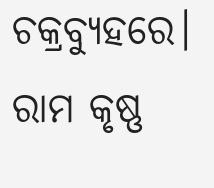ଚକ୍ରବ୍ୟୁହରେ।
ରାମ କୃଷ୍ଣ